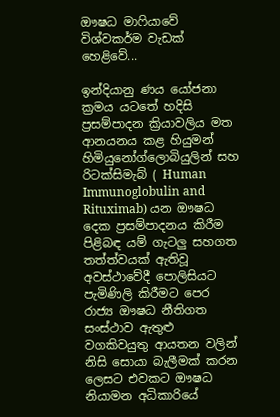ඖෂධ මාෆියාවේ විශ්වකර්ම වැඩක් හෙළිවේ...

ඉන්දියානු ණය යෝජනා ක්‍රමය යටතේ හදිසි ප්‍රසම්පාදන ක්‍රියාවලිය මත ආනයනය කළ හියුමන් හිමියුනෝග්ලොබියුලින් සහ රිටක්සිමැබ් ( Human Immunoglobulin and Rituximab) යන ඖෂධ දෙක ප්‍රසම්පාදනය කිරීම පිළිබඳ යම් ගැටලු සහගත තත්ත්වයක් ඇතිවූ අවස්ථාවේදී පොලිසියට පැමිණිලි කිරීමට පෙර රාජ්‍ය ඖෂධ නීතිගත සංස්ථාව ඇතුළු වගකිවයුතු ආයතන වලින් නිසි සොයා බැලීමක් කරන ලෙසට එවකට ඖෂධ නියාමන අධිකාරියේ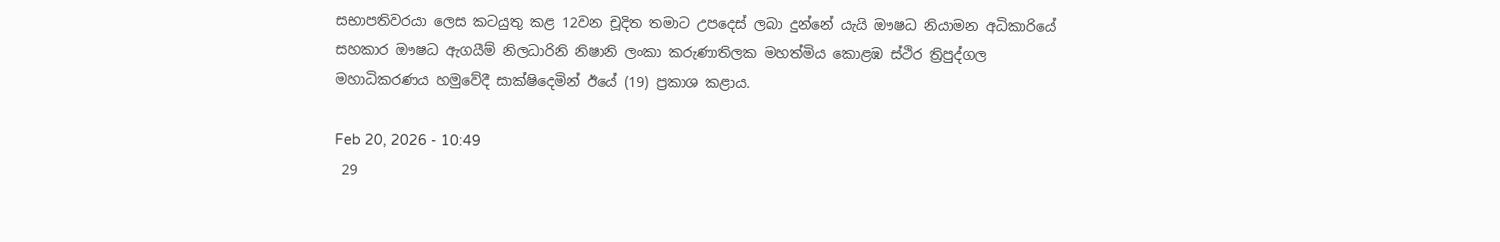සභාපතිවරයා ලෙස කටයුතු කළ 12වන චූදිත තමාට උපදෙස් ලබා දුන්නේ යැයි ඖෂධ නියාමන අධිකාරියේ සහකාර ඖෂධ ඇගයීම් නිලධාරිනි නිෂානි ලංකා කරුණාතිලක මහත්මිය කොළඹ ස්ථිර ත්‍රිපුද්ගල මහාධිකරණය හමුවේදී සාක්ෂිදෙමින් ඊයේ (19) ප්‍රකාශ කළාය.

Feb 20, 2026 - 10:49
 29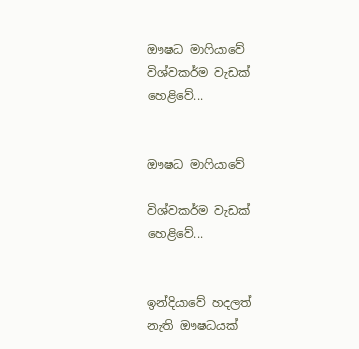ඖෂධ මාෆියාවේ  විශ්වකර්ම වැඩක් හෙළිවේ...


ඖෂධ මාෆියාවේ

විශ්වකර්ම වැඩක් හෙළිවේ...


ඉන්දියාවේ හදලත් නැති ‍ඖෂධයක්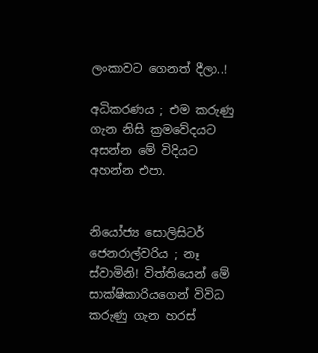ලංකාවට ගෙනත් දීලා..!

අධිකරණය ; එම කරුණු ගැන නිසි ක්‍රමවේදයට අසන්න මේ විදියට අහන්න එපා.


නියෝජ්‍ය සොලිසිටර් ජෙනරාල්වරිය ; නෑ ස්වාමිනි! විත්තියෙන් මේ සාක්ෂිකාරියගෙන් විවිධ කරුණු ගැන හරස්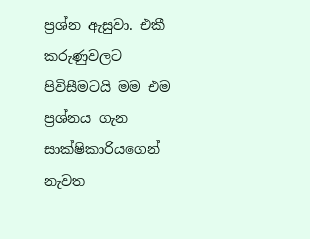ප්‍රශ්න ඇසුවා. එකී කරුණුවලට පිවිසීමටයි මම එම ප්‍රශ්නය ගැන සාක්ෂිකාරියගෙන් නැවත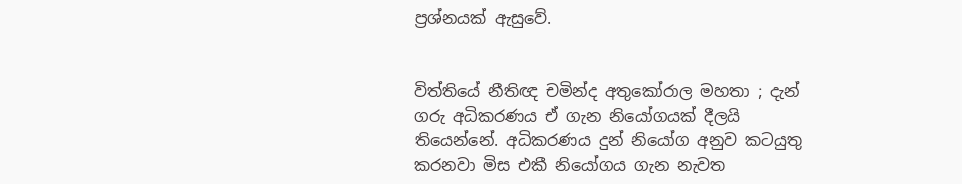ප්‍රශ්නයක් ඇසුවේ.


විත්තියේ නීතිඥ චමින්ද අතුකෝරාල මහතා ; දැන් ගරු අධිකරණය ඒ ගැන නියෝගයක් දීලයි තියෙන්නේ. අධිකරණය දුන් නියෝග අනුව කටයුතු කරනවා මිස එකී නියෝගය ගැන නැවත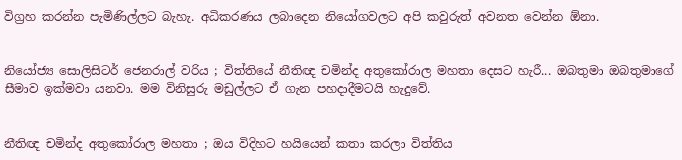විග්‍රහ කරන්න පැමිණිල්ලට බැහැ. අධිකරණය ලබාදෙන නියෝගවලට අපි කවුරුත් අවනත වෙන්න ඕනා.


නියෝජ්‍ය සොලිසිටර් ජෙනරාල් වරිය ; විත්තියේ නීතිඥ චමින්ද අතුකෝරාල මහතා දෙසට හැරී... ඔබතුමා ඔබතුමාගේ සීමාව ඉක්මවා යනවා. මම විනිසුරු මඩුල්ලට ඒ ගැන පහදාදීමටයි හැදුවේ.


නීතිඥ චමින්ද අතුකෝරාල මහතා ; ඔය විදිහට හයියෙන් කතා කරලා විත්තිය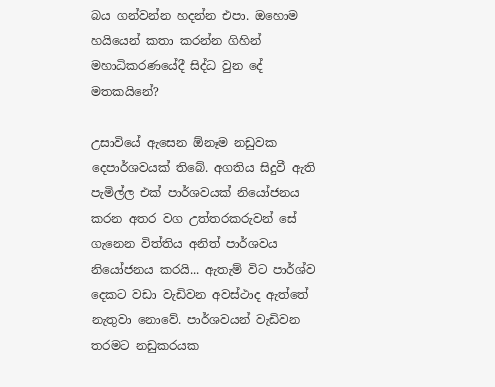බය ගන්වන්න හදන්න එපා. ඔහොම හයියෙන් කතා කරන්න ගිහින් මහාධිකරණයේදී සිද්ධ වුන දේ මතකයිනේ?

උසාවියේ ඇසෙන ඕනෑම නඩුවක දෙපාර්ශවයක් තිබේ. අගතිය සිදුවී ඇති පැමිල්ල එක් පාර්ශවයක් නියෝජනය කරන අතර වග උත්තරකරුවන් සේ ගැනෙන විත්තිය අනිත් පාර්ශවය නියෝජනය කරයි... ඇතැම් විට පාර්ශ්ව දෙකට වඩා වැඩිවන අවස්ථාද ඇත්තේ නැතුවා නොවේ. පාර්ශවයන් වැඩිවන තරමට නඩුකරයක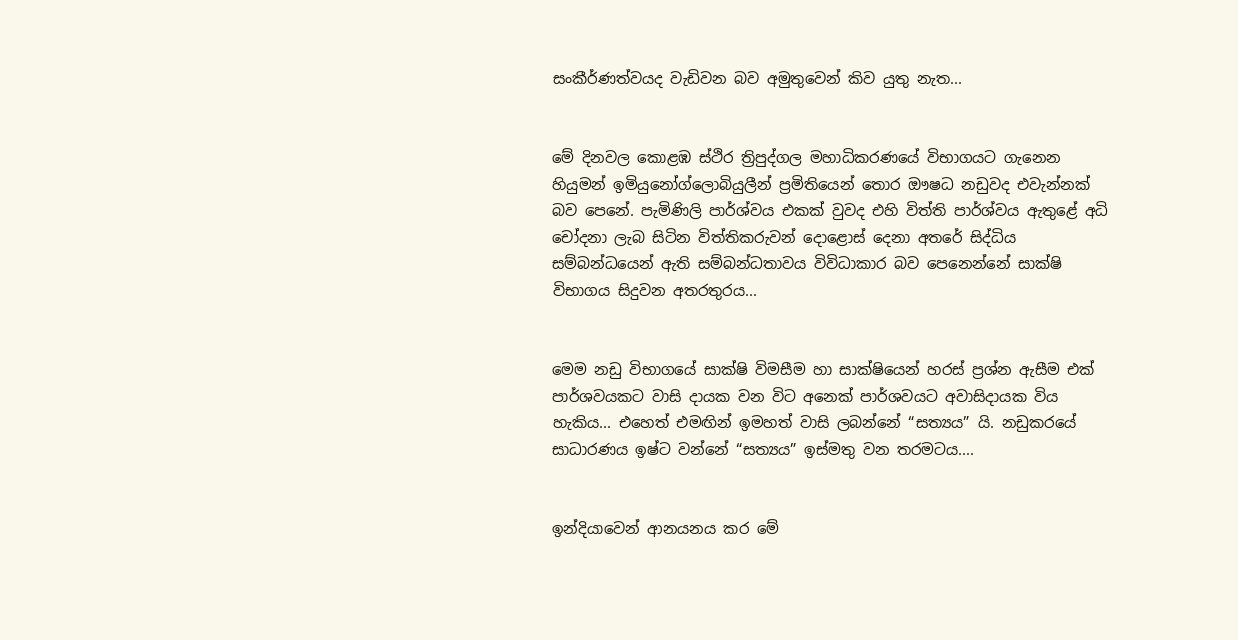සංකීර්ණත්වයද වැඩිවන බව අමුතුවෙන් කිව යුතු නැත...


මේ දිනවල කොළඹ ස්ථිර ත්‍රිපුද්ගල මහාධිකරණයේ විභාගයට ගැනෙන හියුමන් ඉමියුනෝග්ලොබියුලීන් ප්‍රමිතියෙන් තොර ඖෂධ නඩුවද එවැන්නක් බව පෙනේ. පැමිණිලි පාර්ශ්වය එකක් වුවද එහි විත්ති පාර්ශ්වය ඇතුළේ අධි චෝදනා ලැබ සිටින විත්තිකරුවන් දොළොස් දෙනා අතරේ සිද්ධිය සම්බන්ධයෙන් ඇති සම්බන්ධතාවය විවිධාකාර බව පෙනෙන්නේ සාක්ෂි විභාගය සිදුවන අතරතුරය...


මෙම නඩු විභාගයේ සාක්ෂි විමසීම හා සාක්ෂියෙන් හරස් ප්‍රශ්න ඇසීම එක් පාර්ශවයකට වාසි දායක වන විට අනෙක් පාර්ශවයට අවාසිදායක විය හැකිය... එහෙත් එමඟින් ඉමහත් වාසි ලබන්නේ “සත්‍යය” යි. නඩුකරයේ සාධාරණය ඉෂ්ට වන්නේ “සත්‍යය” ඉස්මතු වන තරමටය....


ඉන්දියාවෙන් ආනයනය කර මේ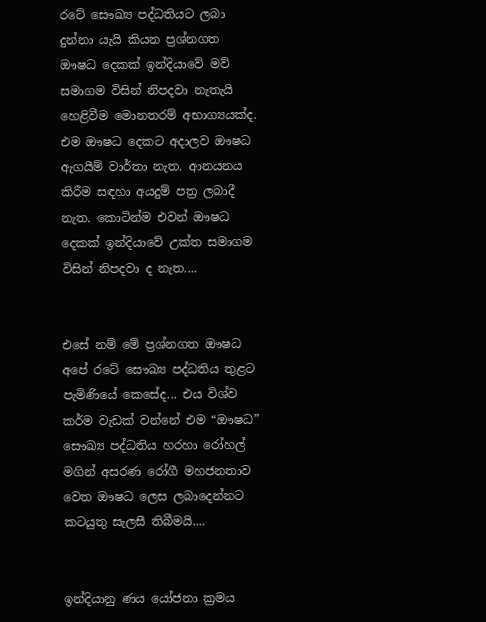රටේ සෞඛ්‍ය පද්ධතියට ලබා දුන්නා යැයි කියන ප්‍රශ්නගත ඖෂධ දෙකක් ඉන්දියාවේ මව් සමාගම විසින් නිපදවා නැතැයි හෙළිවීම මොනතරම් අභාග්‍යයක්ද. එම ඖෂධ දෙකට අදාලව ඖෂධ ඇගයීම් වාර්තා නැත. ආනයනය කිරීම සඳහා අයදුම් පත්‍ර ලබාදී නැත. කොටින්ම එවන් ඖෂධ දෙකක් ඉන්දියාවේ උක්ත සමාගම විසින් නිපදවා ද නැත....


එසේ නම් මේ ප්‍රශ්නගත ඖෂධ අපේ රටේ සෞඛ්‍ය පද්ධතිය තුළට පැමිණියේ කෙසේද... එය විශ්ව කර්ම වැඩක් වන්නේ එම “ඖෂධ” සෞඛ්‍ය පද්ධතිය හරහා රෝහල් මගින් අසරණ රෝගී මහජනතාව වෙත ඖෂධ ලෙස ලබාදෙන්නට කටයුතු සැලසී තිබීමයි....


ඉන්දියානු ණය යෝජනා ක්‍රමය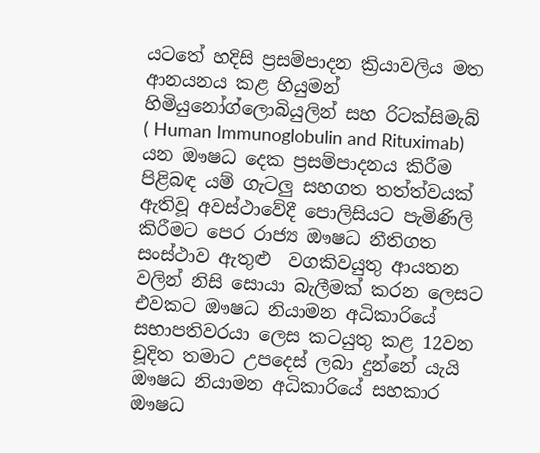යටතේ හදිසි ප්‍රසම්පාදන ක්‍රියාවලිය මත ආනයනය කළ හියුමන් හිමියුනෝග්ලොබියුලින් සහ රිටක්සිමැබ් ( Human Immunoglobulin and Rituximab) යන ඖෂධ දෙක ප්‍රසම්පාදනය කිරීම පිළිබඳ යම් ගැටලු සහගත තත්ත්වයක් ඇතිවූ අවස්ථාවේදී පොලිසියට පැමිණිලි කිරීමට පෙර රාජ්‍ය ඖෂධ නීතිගත සංස්ථාව ඇතුළු  වගකිවයුතු ආයතන වලින් නිසි සොයා බැලීමක් කරන ලෙසට එවකට ඖෂධ නියාමන අධිකාරියේ සභාපතිවරයා ලෙස කටයුතු කළ 12වන චූදිත තමාට උපදෙස් ලබා දුන්නේ යැයි ඖෂධ නියාමන අධිකාරියේ සහකාර ඖෂධ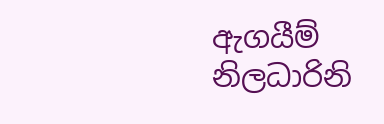ඇගයීම් නිලධාරිනි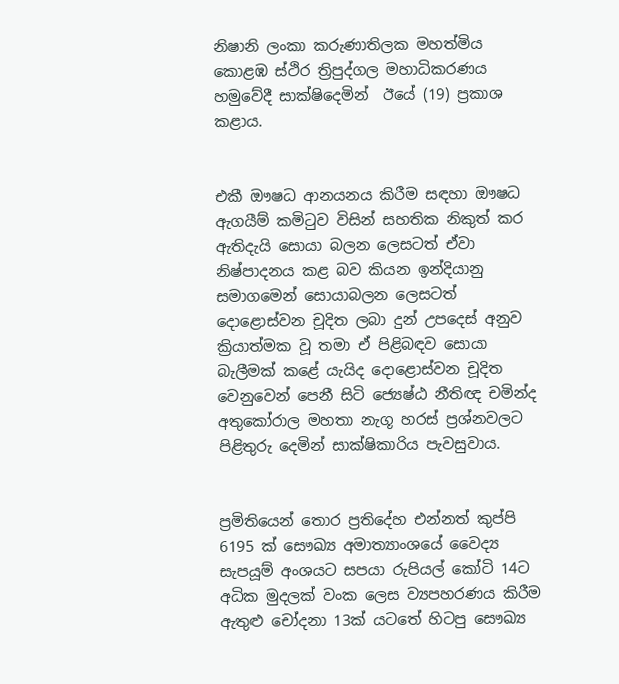නිෂානි ලංකා කරුණාතිලක මහත්මිය කොළඹ ස්ථිර ත්‍රිපුද්ගල මහාධිකරණය හමුවේදී සාක්ෂිදෙමින්  ඊයේ (19) ප්‍රකාශ කළාය.


එකී ඖෂධ ආනයනය කිරීම සඳහා ඖෂධ ඇගයීම් කමිටුව විසින් සහතික නිකුත් කර ඇතිදැයි සොයා බලන ලෙසටත් ඒවා නිෂ්පාදනය කළ බව කියන ඉන්දියානු සමාගමෙන් සොයාබලන ලෙසටත් දොළොස්වන චූදිත ලබා දුන් උපදෙස් අනුව ක්‍රියාත්මක වූ තමා ඒ පිළිබඳව සොයා බැලීමක් කළේ යැයිද දොළොස්වන චූදිත වෙනුවෙන් පෙනී සිටි ජ්‍යෙෂ්ඨ නීතිඥ චමින්ද අතුකෝරාල මහතා නැගූ හරස් ප්‍රශ්නවලට පිළිතුරු දෙමින් සාක්ෂිකාරිය පැවසුවාය.


ප්‍රමිතියෙන් තොර ප්‍රතිදේහ එන්නත් කුප්පි 6195 ක් සෞඛ්‍ය අමාත්‍යාංශයේ වෛද්‍ය සැපයූම් අංශයට සපයා රුපියල් කෝටි 14ට අධික මුදලක් වංක ලෙස ව්‍යපහරණය කිරීම ඇතුළු චෝදනා 13ක් යටතේ හිටපු සෞඛ්‍ය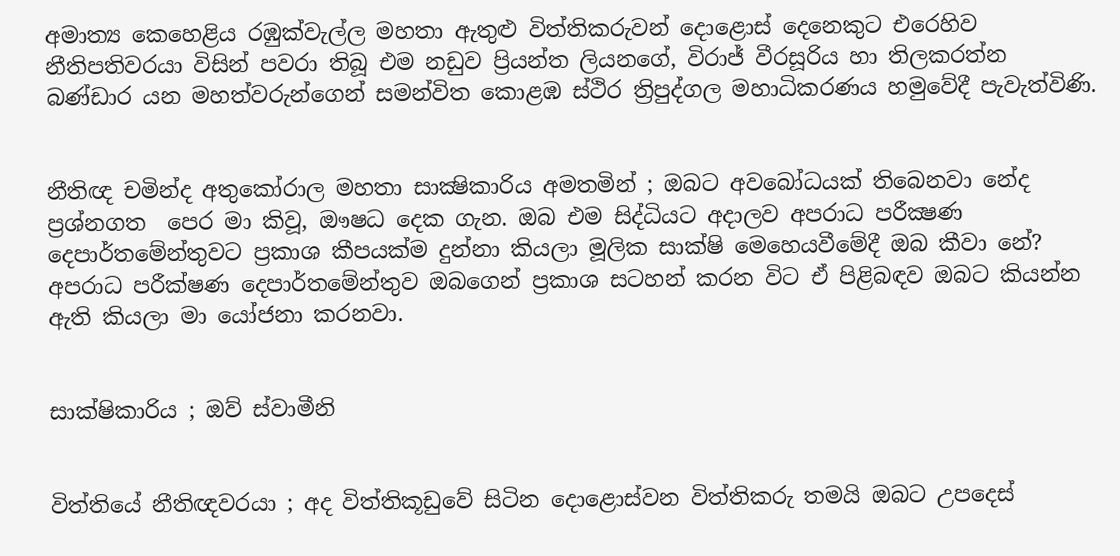අමාත්‍ය කෙහෙළිය රඹුක්වැල්ල මහතා ඇතුළු විත්තිකරුවන් දොළොස් දෙනෙකුට එරෙහිව නීතිපතිවරයා විසින් පවරා තිබූ එම නඩුව ප්‍රියන්ත ලියනගේ, විරාජ් වීරසූරිය හා තිලකරත්න බණ්ඩාර යන මහත්වරුන්ගෙන් සමන්විත කොළඹ ස්ථිර ත්‍රිපුද්ගල මහාධිකරණය හමුවේදී පැවැත්විණි.


නීතිඥ චමින්ද අතුකෝරාල මහතා සාක්‍ෂිකාරිය අමතමින් ; ඔබට අවබෝධයක් තිබෙනවා නේද ප්‍රශ්නගත  පෙර මා කිවූ, ඖෂධ දෙක ගැන. ඔබ එම සිද්ධියට අදාලව අපරාධ පරීක්‍ෂණ දෙපාර්තමේන්තුවට ප්‍රකාශ කීපයක්ම දුන්නා කියලා මූලික සාක්ෂි මෙහෙයවීමේදී ඔබ කීවා නේ? අපරාධ පරීක්ෂණ දෙපාර්තමේන්තුව ඔබගෙන් ප්‍රකාශ සටහන් කරන විට ඒ පිළිබඳව ඔබට කියන්න ඇති කියලා මා යෝජනා කරනවා.


සාක්ෂිකාරිය ; ඔව් ස්වාමීනි


විත්තියේ නීතිඥවරයා ; අද විත්තිකූඩුවේ සිටින දොළොස්වන විත්තිකරු තමයි ඔබට උපදෙස්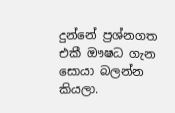දුන්නේ ප්‍රශ්නගත එකී ඖෂධ ගැන සොයා බලන්න කියලා.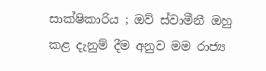සාක්ෂිකාරිය ; ඔව් ස්වාමීනී ඔහු කළ දැනුම් දීම අනුව මම රාජ්‍ය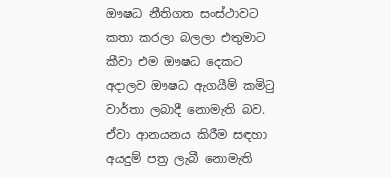ඖෂධ නීතිගත සංස්ථාවට කතා කරලා බලලා එතුමාට කීවා එම ඖෂධ දෙකට අදාලව ඖෂධ ඇගයීම් කමිටු වාර්තා ලබාදී නොමැති බව. ඒවා ආනයනය කිරීම සඳහා අයදුම් පත්‍ර ලැබී නොමැති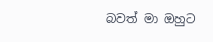බවත් මා ඔහුට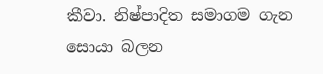කීවා. නිෂ්පාදිත සමාගම ගැන සොයා බලන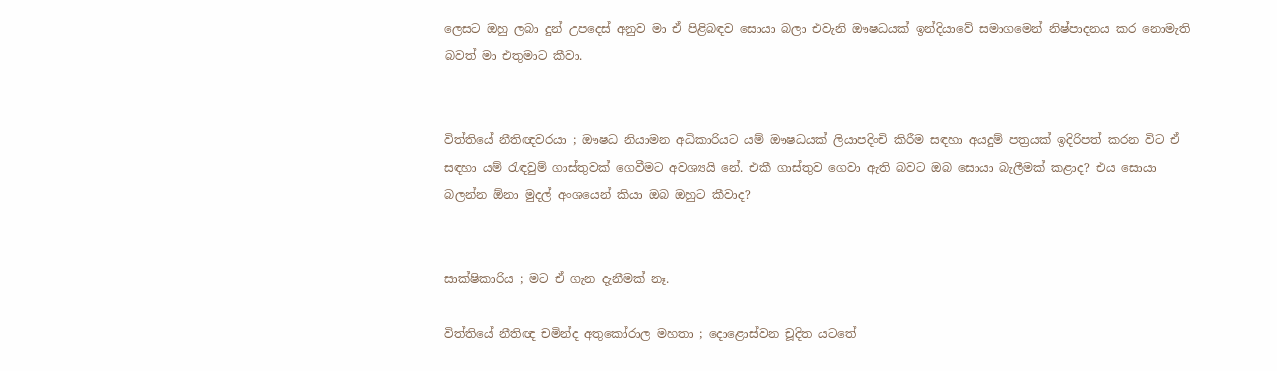ලෙසට ඔහු ලබා දුන් උපදෙස් අනුව මා ඒ පිළිබඳව සොයා බලා එවැනි ඖෂධයක් ඉන්දියාවේ සමාගමෙන් නිෂ්පාදනය කර නොමැති බවත් මා එතුමාට කීවා.


විත්තියේ නීතිඥවරයා ; ඖෂධ නියාමන අධිකාරියට යම් ඖෂධයක් ලියාපදිංචි කිරීම සඳහා අයදුම් පත්‍රයක් ඉදිරිපත් කරන විට ඒ සඳහා යම් රැඳවුම් ගාස්තුවක් ගෙවීමට අවශ්‍යයි නේ. එකී ගාස්තුව ගෙවා ඇති බවට ඔබ සොයා බැලීමක් කළාද? එය සොයා බලන්න ඕනා මුදල් අංශයෙන් කියා ඔබ ඔහුට කීවාද?


සාක්ෂිකාරිය ; මට ඒ ගැන දැනීමක් නෑ.

විත්තියේ නීතිඥ චමින්ද අතුකෝරාල මහතා ; දොළොස්වන චූදිත යටතේ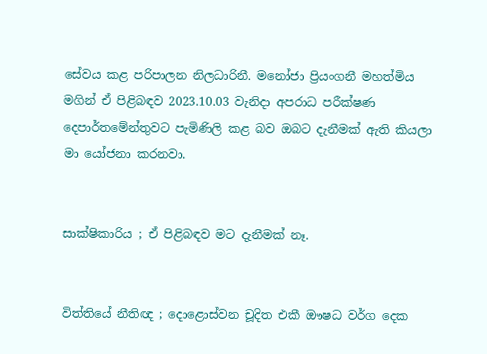සේවය කළ පරිපාලන නිලධාරිනී. මනෝජා ප්‍රියංගනී මහත්මිය මගින් ඒ පිළිබඳව 2023.10.03 වැනිදා අපරාධ පරීක්ෂණ දෙපාර්තමේන්තුවට පැමිණිලි කළ බව ඔබට දැනීමක් ඇති කියලා මා යෝජනා කරනවා.


සාක්ෂිකාරිය ; ඒ පිළිබඳව මට දැනීමක් නෑ.


විත්තියේ නීතිඥ ; දොළොස්වන චූදිත එකී ඖෂධ වර්ග දෙක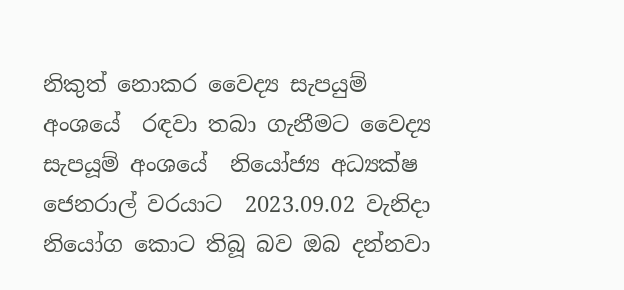නිකුත් නොකර වෛද්‍ය සැපයුම් අංශයේ  රඳවා තබා ගැනීමට වෛද්‍ය සැපයූම් අංශයේ  නියෝජ්‍ය අධ්‍යක්ෂ ජෙනරාල් වරයාට  2023.09.02 වැනිදා නියෝග කොට තිබූ බව ඔබ දන්නවා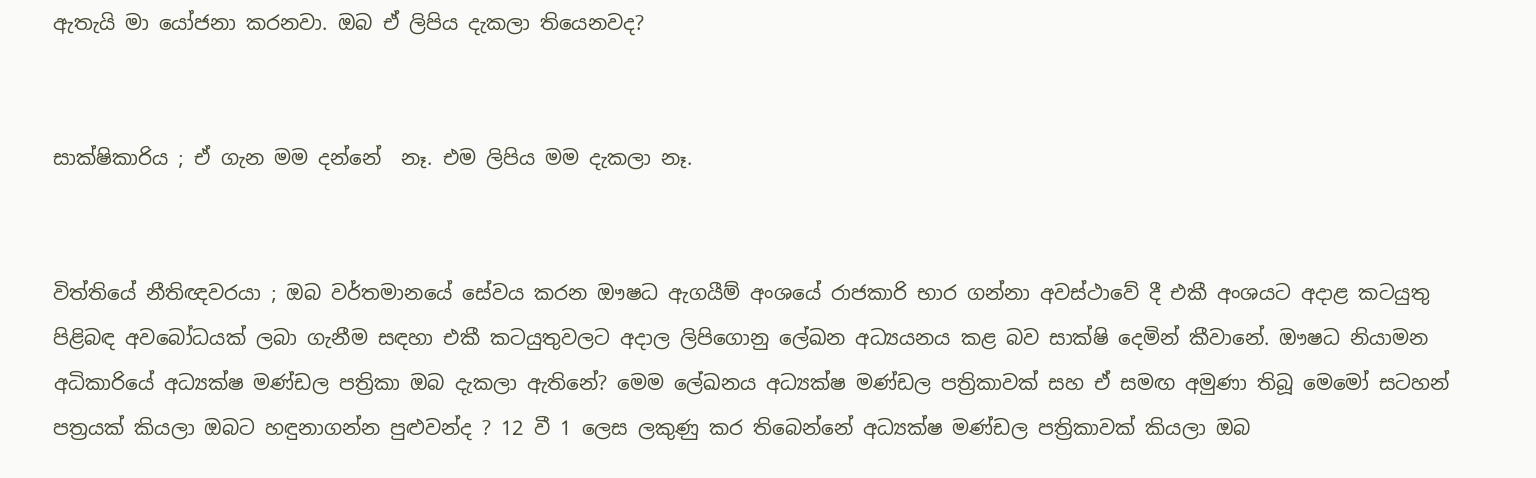ඇතැයි මා යෝජනා කරනවා. ඔබ ඒ ලිපිය දැකලා තියෙනවද?


සාක්ෂිකාරිය ; ඒ ගැන මම දන්නේ  නෑ. එම ලිපිය මම දැකලා නෑ.


විත්තියේ නීතිඥවරයා ; ඔබ වර්තමානයේ සේවය කරන ඖෂධ ඇගයීම් අංශයේ රාජකාරි භාර ගන්නා අවස්ථාවේ දී එකී අංශයට අදාළ කටයුතු පිළිබඳ අවබෝධයක් ලබා ගැනීම සඳහා එකී කටයුතුවලට අදාල ලිපිගොනු ලේඛන අධ්‍යයනය කළ බව සාක්ෂි දෙමින් කීවානේ. ඖෂධ නියාමන අධිකාරියේ අධ්‍යක්ෂ මණ්ඩල පත්‍රිකා ඔබ දැකලා ඇතිනේ? මෙම ලේඛනය අධ්‍යක්ෂ මණ්ඩල පත්‍රිකාවක් සහ ඒ සමඟ අමුණා තිබූ මෙමෝ සටහන් පත්‍රයක් කියලා ඔබට හඳුනාගන්න පුළුවන්ද ? 12 වී 1 ලෙස ලකුණු කර තිබෙන්නේ අධ්‍යක්ෂ මණ්ඩල පත්‍රිකාවක් කියලා ඔබ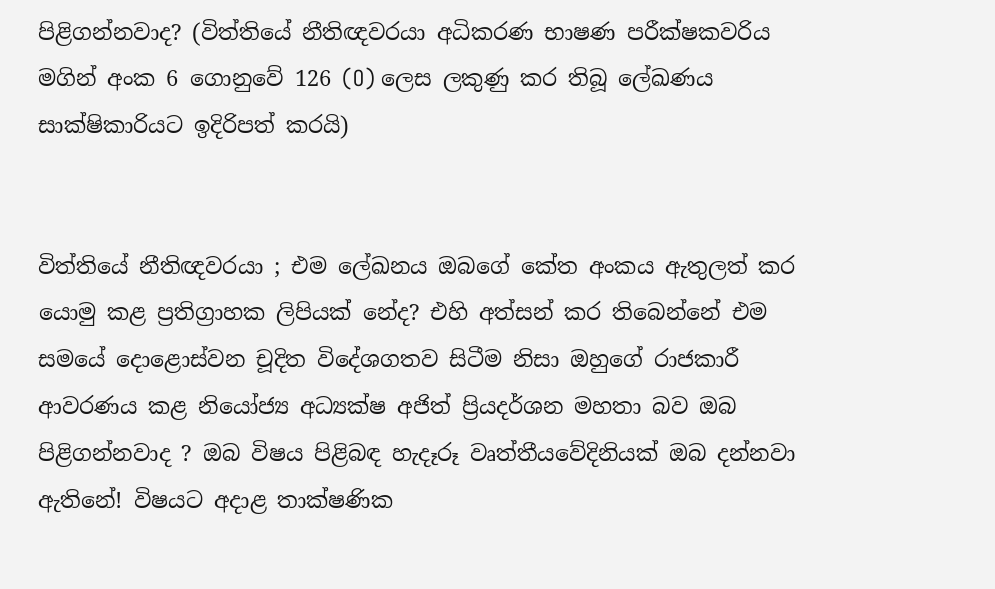පිළිගන්නවාද? (විත්තියේ නීතිඥවරයා අධිකරණ භාෂණ පරීක්ෂකවරිය මගින් අංක 6 ගොනුවේ 126 (O) ලෙස ලකුණු කර තිබූ ලේඛණය සාක්ෂිකාරියට ඉදිරිපත් කරයි)


විත්තියේ නීතිඥවරයා ; එම ලේඛනය ඔබගේ කේත අංකය ඇතුලත් කර යොමු කළ ප්‍රතිග්‍රාහක ලිපියක් නේද? එහි අත්සන් කර තිබෙන්නේ එම සමයේ දොළොස්වන චූදිත විදේශගතව සිටීම නිසා ඔහුගේ රාජකාරී ආවරණය කළ නියෝජ්‍ය අධ්‍යක්ෂ අජිත් ප්‍රියදර්ශන මහතා බව ඔබ පිළිගන්නවාද ? ඔබ විෂය පිළිබඳ හැදෑරූ වෘත්තීයවේදිනියක් ඔබ දන්නවා ඇතිනේ! විෂයට අදාළ තාක්ෂණික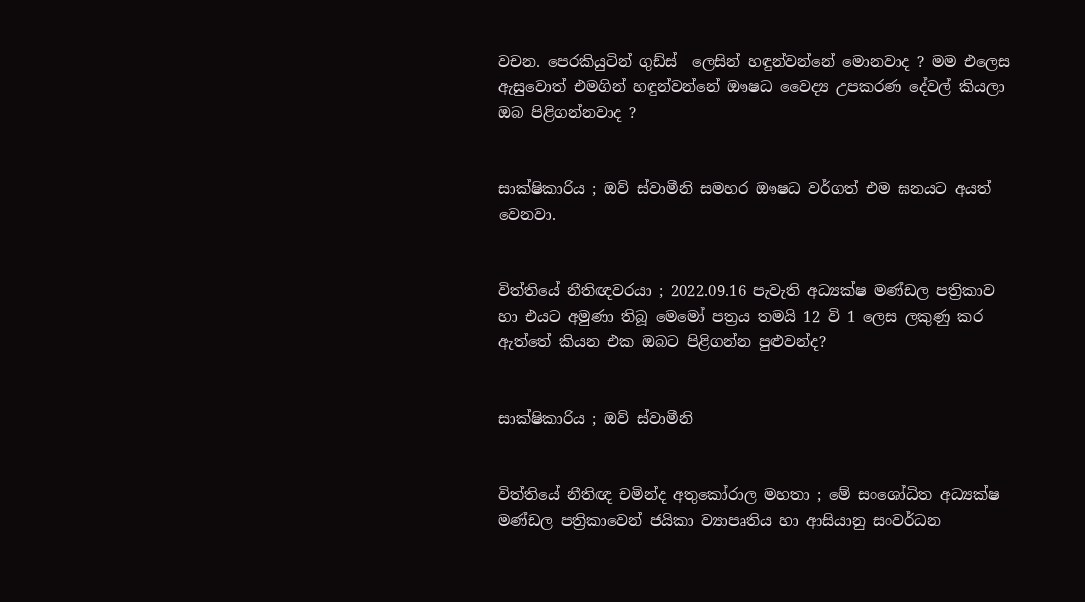වචන. පෙරකියුටින් ගුඩ්ස්  ලෙසින් හඳුන්වන්නේ මොනවාද ? මම එලෙස ඇසුවොත් එමගින් හඳුන්වන්නේ ඖෂධ වෛද්‍ය උපකරණ දේවල් කියලා ඔබ පිළිගන්නවාද ?


සාක්ෂිකාරිය ; ඔව් ස්වාමීනි සමහර ඖෂධ වර්ගත් එම ඝනයට අයත් වෙනවා.


විත්තියේ නීතිඥවරයා ; 2022.09.16 පැවැති අධ්‍යක්ෂ මණ්ඩල පත්‍රිකාව හා එයට අමුණා තිබූ මෙමෝ පත්‍රය තමයි 12 වි 1 ලෙස ලකුණු කර ඇත්තේ කියන එක ඔබට පිළිගන්න පුළුවන්ද?


සාක්ෂිකාරිය ; ඔව් ස්වාමීනි


විත්තියේ නීතිඥ චමින්ද අතුකෝරාල මහතා ; මේ සංශෝධිත අධ්‍යක්ෂ මණ්ඩල පත්‍රිකාවෙන් ජයිකා ව්‍යාපෘතිය හා ආසියානු සංවර්ධන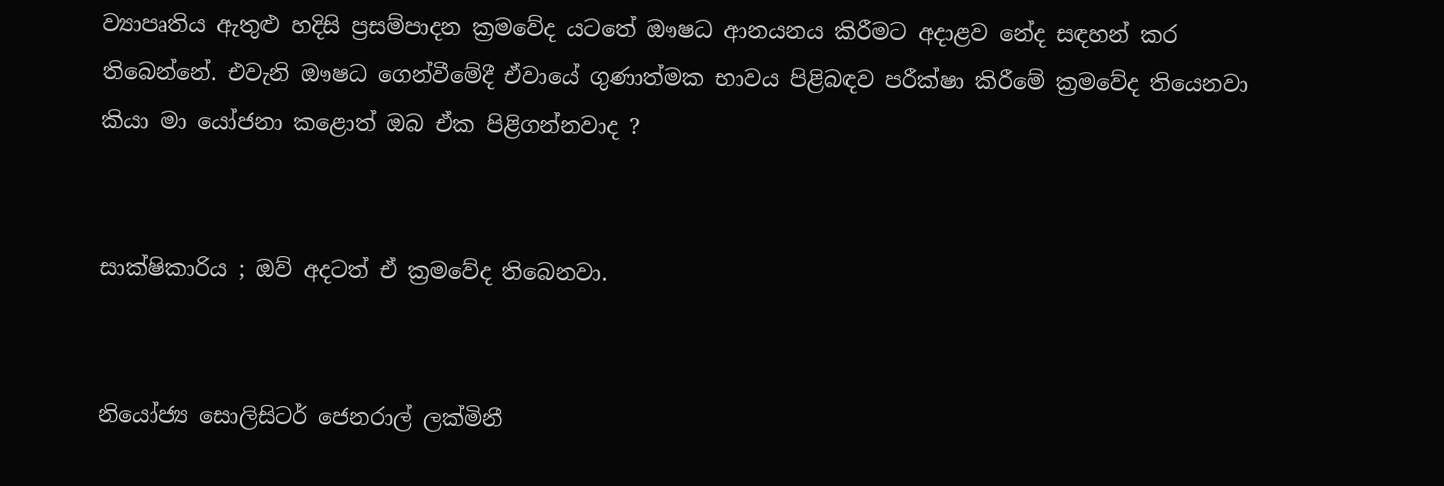ව්‍යාපෘතිය ඇතුළු හදිසි ප්‍රසම්පාදන ක්‍රමවේද යටතේ ඖෂධ ආනයනය කිරීමට අදාළව නේද සඳහන් කර තිබෙන්නේ. එවැනි ඖෂධ ගෙන්වීමේදී ඒවායේ ගුණාත්මක භාවය පිළිබඳව පරීක්ෂා කිරීමේ ක්‍රමවේද තියෙනවා කියා මා යෝජනා කළොත් ඔබ ඒක පිළිගන්නවාද ?


සාක්ෂිකාරිය ; ඔව් අදටත් ඒ ක්‍රමවේද තිබෙනවා.


නියෝජ්‍ය සොලිසිටර් ජෙනරාල් ලක්මිනී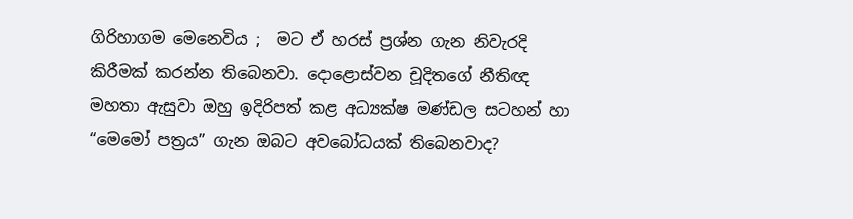ගිරිහාගම මෙනෙවිය ;  මට ඒ හරස් ප්‍රශ්න ගැන නිවැරදි කිරීමක් කරන්න තිබෙනවා. දොළොස්වන චූදිතගේ නීතිඥ මහතා ඇසුවා ඔහු ඉදිරිපත් කළ අධ්‍යක්ෂ මණ්ඩල සටහන් හා “මෙමෝ පත්‍රය” ගැන ඔබට අවබෝධයක් තිබෙනවාද?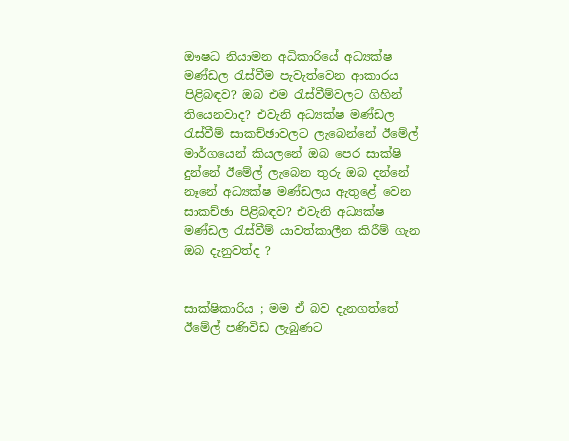ඖෂධ නියාමන අධිකාරියේ අධ්‍යක්ෂ  මණ්ඩල රැස්වීම පැවැත්වෙන ආකාරය පිළිබඳව? ඔබ එම රැස්වීම්වලට ගිහින් තියෙනවාද? එවැනි අධ්‍යක්ෂ මණ්ඩල රැස්වීම් සාකච්ඡාවලට ලැබෙන්නේ ඊමේල් මාර්ගයෙන් කියලනේ ඔබ පෙර සාක්ෂි දුන්නේ ඊමේල් ලැබෙන තුරු ඔබ දන්නේ නෑනේ අධ්‍යක්ෂ මණ්ඩලය ඇතුළේ වෙන සාකච්ඡා පිළිබඳව? එවැනි අධ්‍යක්ෂ මණ්ඩල රැස්වීම් යාවත්කාලීන කිරීම් ගැන ඔබ දැනුවත්ද ?


සාක්ෂිකාරිය ; මම ඒ බව දැනගත්තේ ඊමේල් පණිවිඩ ලැබුණට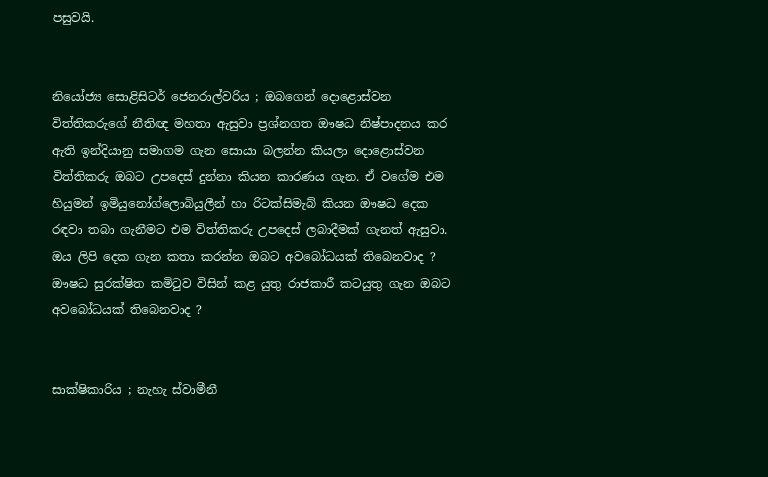පසුවයි.


නියෝජ්‍ය සොළිසිටර් ජෙනරාල්වරිය ; ඔබගෙන් දොළොස්වන විත්තිකරුගේ නීතිඥ මහතා ඇසුවා ප්‍රශ්නගත ඖෂධ නිෂ්පාදනය කර  ඇති ඉන්දියානු සමාගම ගැන සොයා බලන්න කියලා දොළොස්වන විත්තිකරු ඔබට උපදෙස් දුන්නා කියන කාරණය ගැන. ඒ වගේම එම හියුමන් ඉමියුනෝග්ලොබියුලීන් හා රිටක්සිමැබ් කියන ඖෂධ දෙක රඳවා තබා ගැනීමට එම විත්තිකරු උපදෙස් ලබාදීමක් ගැනත් ඇසුවා. ඔය ලිපි දෙක ගැන කතා කරන්න ඔබට අවබෝධයක් තිබෙනවාද ? ඖෂධ සුරක්ෂිත කමිටුව විසින් කළ යුතු රාජකාරී කටයුතු ගැන ඔබට අවබෝධයක් තිබෙනවාද ?


සාක්ෂිකාරිය ; නැහැ ස්වාමීනී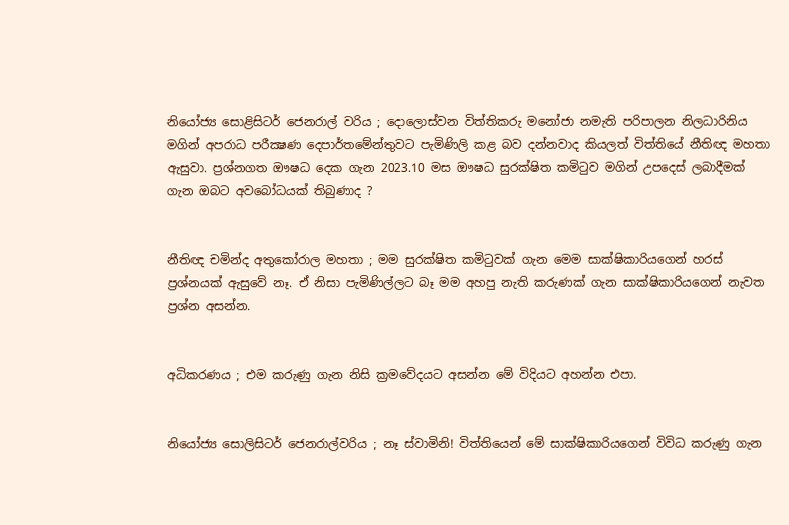නියෝජ්‍ය සොළිසිටර් ජෙනරාල් වරිය ; දොලොස්වන විත්තිකරු මනෝජා නමැති පරිපාලන නිලධාරිනිය මගින් අපරාධ පරීක්‍ෂණ දෙපාර්තමේන්තුවට පැමිණිලි කළ බව දන්නවාද කියලත් විත්තියේ නීතිඥ මහතා ඇසුවා. ප්‍රශ්නගත ඖෂධ දෙක ගැන 2023.10 මස ඖෂධ සුරක්ෂිත කමිටුව මගින් උපදෙස් ලබාදීමක් ගැන ඔබට අවබෝධයක් තිබුණාද ?


නීතිඥ චමින්ද අතුකෝරාල මහතා ; මම සුරක්ෂිත කමිටුවක් ගැන මෙම සාක්ෂිකාරියගෙන් හරස් ප්‍රශ්නයක් ඇසුවේ නෑ. ඒ නිසා පැමිණිල්ලට බෑ මම අහපු නැති කරුණක් ගැන සාක්ෂිකාරියගෙන් නැවත ප්‍රශ්න අසන්න.


අධිකරණය ; එම කරුණු ගැන නිසි ක්‍රමවේදයට අසන්න මේ විදියට අහන්න එපා.


නියෝජ්‍ය සොලිසිටර් ජෙනරාල්වරිය ; නෑ ස්වාමිනි! විත්තියෙන් මේ සාක්ෂිකාරියගෙන් විවිධ කරුණු ගැන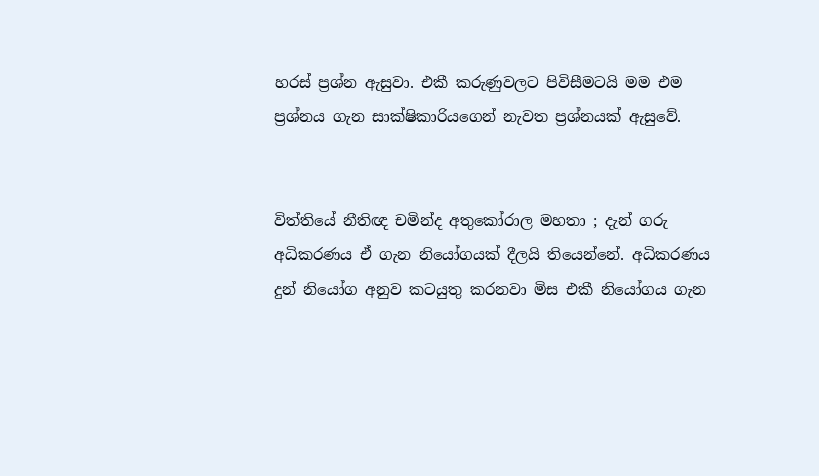හරස් ප්‍රශ්න ඇසුවා. එකී කරුණුවලට පිවිසීමටයි මම එම ප්‍රශ්නය ගැන සාක්ෂිකාරියගෙන් නැවත ප්‍රශ්නයක් ඇසුවේ.


විත්තියේ නීතිඥ චමින්ද අතුකෝරාල මහතා ; දැන් ගරු අධිකරණය ඒ ගැන නියෝගයක් දීලයි තියෙන්නේ. අධිකරණය දුන් නියෝග අනුව කටයුතු කරනවා මිස එකී නියෝගය ගැන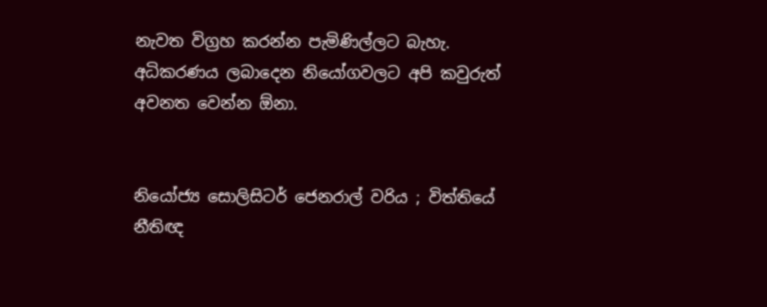නැවත විග්‍රහ කරන්න පැමිණිල්ලට බැහැ. අධිකරණය ලබාදෙන නියෝගවලට අපි කවුරුත් අවනත වෙන්න ඕනා.


නියෝජ්‍ය සොලිසිටර් ජෙනරාල් වරිය ; විත්තියේ නීතිඥ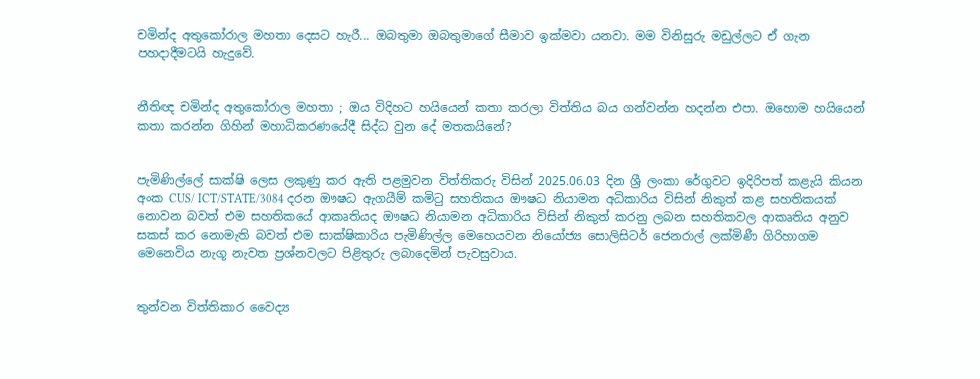චමින්ද අතුකෝරාල මහතා දෙසට හැරී... ඔබතුමා ඔබතුමාගේ සීමාව ඉක්මවා යනවා. මම විනිසුරු මඩුල්ලට ඒ ගැන පහදාදීමටයි හැදුවේ.


නීතිඥ චමින්ද අතුකෝරාල මහතා ; ඔය විදිහට හයියෙන් කතා කරලා විත්තිය බය ගන්වන්න හදන්න එපා. ඔහොම හයියෙන් කතා කරන්න ගිහින් මහාධිකරණයේදී සිද්ධ වුන දේ මතකයිනේ?


පැමිණිල්ලේ සාක්ෂි ලෙස ලකුණු කර ඇති පළමුවන විත්තිකරු විසින් 2025.06.03 දින ශ්‍රී ලංකා රේගුවට ඉදිරිපත් කළැයි කියන අංක CUS/ ICT/STATE/3084 දරන ඖෂධ ඇගයීම් කමිටු සහතිකය ඖෂධ නියාමන අධිකාරිය විසින් නිකුත් කළ සහතිකයක් නොවන බවත් එම සහතිකයේ ආකෘතියද ඖෂධ නියාමන අධිකාරිය විසින් නිකුත් කරනු ලබන සහතිකවල ආකෘතිය අනුව සකස් කර නොමැති බවත් එම සාක්ෂිකාරිය පැමිණිල්ල මෙහෙයවන නියෝජ්‍ය සොලිසිටර් ජෙනරාල් ලක්මිණී ගිරිහාගම මෙනෙවිය නැගූ නැවත ප්‍රශ්නවලට පිළිතුරු ලබාදෙමින් පැවසුවාය.


තුන්වන විත්තිකාර වෛද්‍ය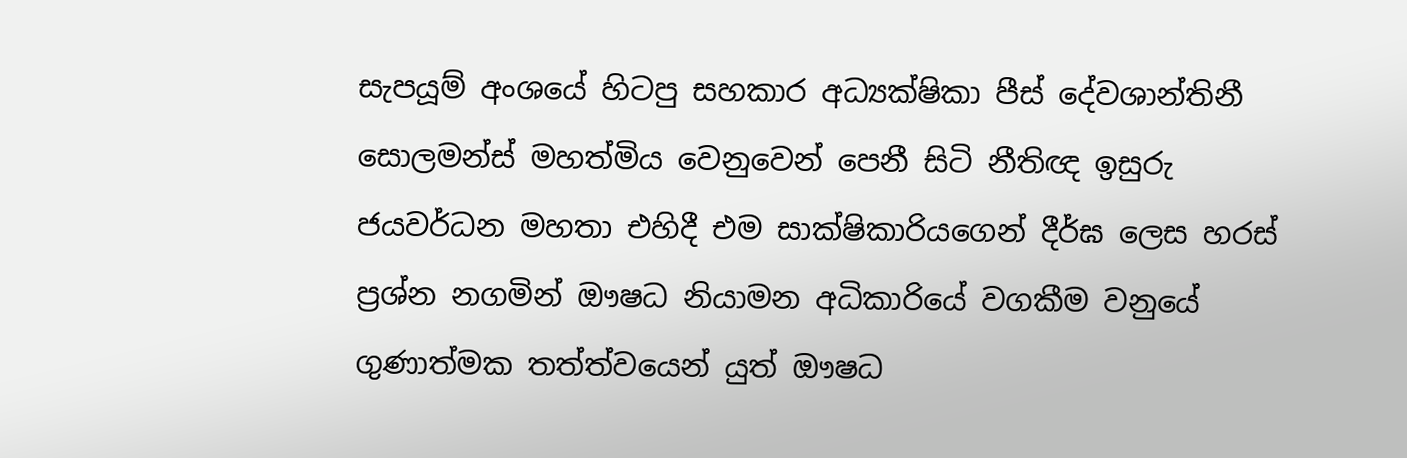සැපයූම් අංශයේ හිටපු සහකාර අධ්‍යක්ෂිකා පීස් දේවශාන්තිනී සොලමන්ස් මහත්මිය වෙනුවෙන් පෙනී සිටි නීතිඥ ඉසුරු ජයවර්ධන මහතා එහිදී එම සාක්ෂිකාරියගෙන් දීර්ඝ ලෙස හරස් ප්‍රශ්න නගමින් ඖෂධ නියාමන අධිකාරියේ වගකීම වනුයේ ගුණාත්මක තත්ත්වයෙන් යුත් ඖෂධ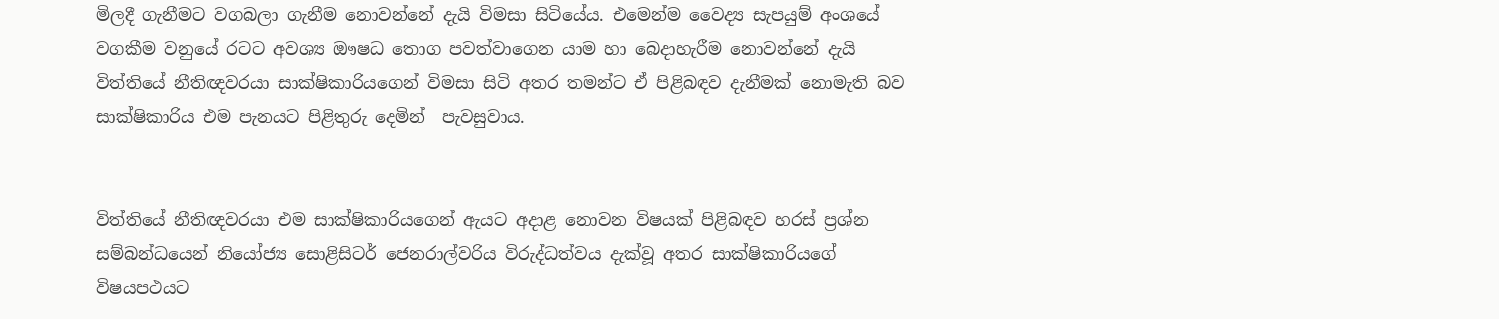මිලදී ගැනීමට වගබලා ගැනීම නොවන්නේ දැයි විමසා සිටියේය. එමෙන්ම වෛද්‍ය සැපයුම් අංශයේ  වගකීම වනුයේ රටට අවශ්‍ය ඖෂධ තොග පවත්වාගෙන යාම හා බෙදාහැරීම නොවන්නේ දැයි විත්තියේ නීතිඥවරයා සාක්ෂිකාරියගෙන් විමසා සිටි අතර තමන්ට ඒ පිළිබඳව දැනීමක් නොමැති බව සාක්ෂිකාරිය එම පැනයට පිළිතුරු දෙමින්  පැවසුවාය.


විත්තියේ නීතිඥවරයා එම සාක්ෂිකාරියගෙන් ඇයට අදාළ නොවන විෂයක් පිළිබඳව හරස් ප්‍රශ්න සම්බන්ධයෙන් නියෝජ්‍ය සොළිසිටර් ජෙනරාල්වරිය විරුද්ධත්වය දැක්වූ අතර සාක්ෂිකාරියගේ විෂයපථයට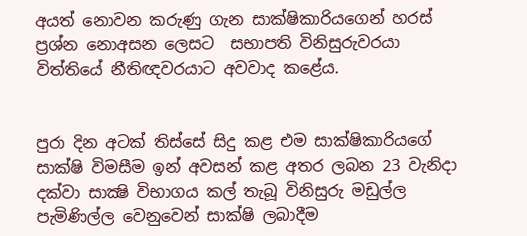අයත් නොවන කරුණු ගැන සාක්ෂිකාරියගෙන් හරස් ප්‍රශ්න නොඅසන ලෙසට  සභාපති විනිසුරුවරයා විත්තියේ නීතිඥවරයාට අවවාද කළේය.


පුරා දින අටක් තිස්සේ සිදු කළ එම සාක්ෂිකාරියගේ සාක්ෂි විමසීම ඉන් අවසන් කළ අතර ලබන 23 වැනිදා දක්වා සාක්‍ෂි විභාගය කල් තැබූ විනිසුරු මඩුල්ල  පැමිණිල්ල වෙනුවෙන් සාක්ෂි ලබාදීම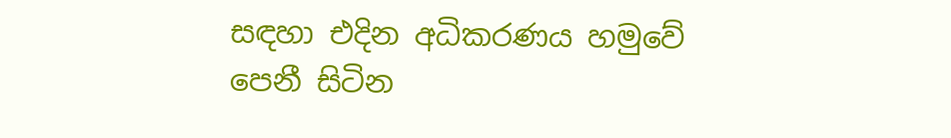සඳහා එදින අධිකරණය හමුවේ පෙනී සිටින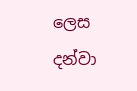ලෙස දන්වා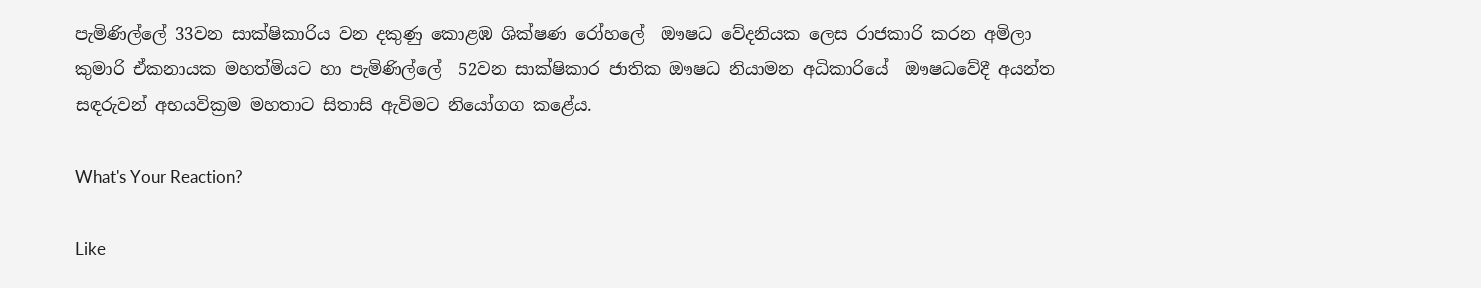පැමිණිල්ලේ 33වන සාක්ෂිකාරිය වන දකුණු කොළඹ ශික්ෂණ රෝහලේ  ඖෂධ වේදනියක ලෙස රාජකාරි කරන අමිලා කුමාරි ඒකනායක මහත්මියට හා පැමිණිල්ලේ  52වන සාක්ෂිකාර ජාතික ඖෂධ නියාමන අධිකාරියේ  ඖෂධවේදී අයන්ත සඳරුවන් අභයවික්‍රම මහතාට සිතාසි ඇවිමට නියෝගග කළේය.

What's Your Reaction?

Like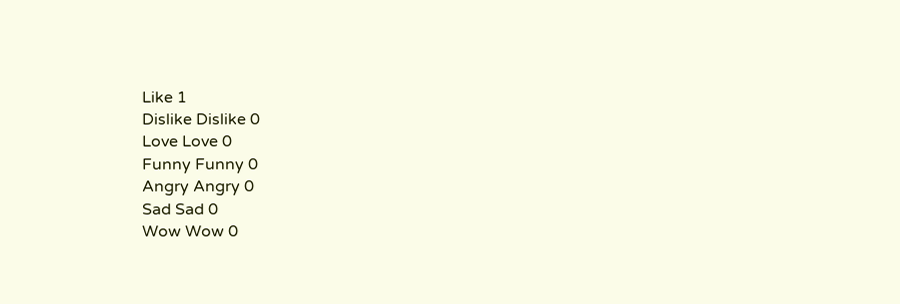Like 1
Dislike Dislike 0
Love Love 0
Funny Funny 0
Angry Angry 0
Sad Sad 0
Wow Wow 0